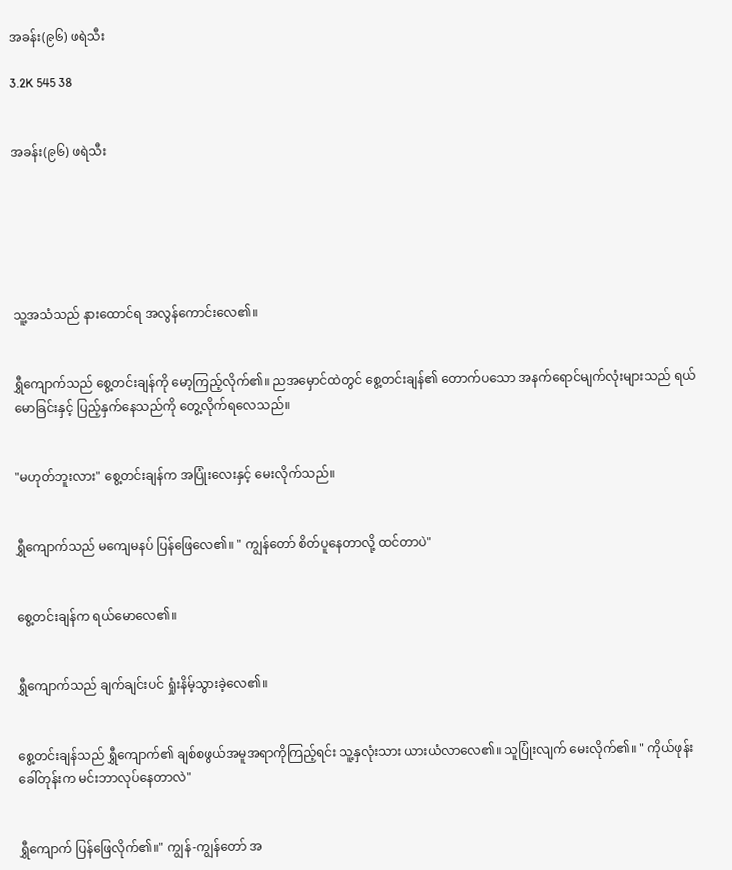အခန်း(၉၆) ဖရဲသီး

3.2K 545 38


အခန်း(၉၆) ဖရဲသီး






သူ့အသံသည် နားထောင်ရ အလွန်ကောင်းလေ၏။


ရွှီကျောက်သည် စွေ့တင်းချန်ကို မော့ကြည့်လိုက်၏။ ညအမှောင်ထဲတွင် စွေ့တင်းချန်၏ တောက်ပသော အနက်ရောင်မျက်လုံးများသည် ရယ်မောခြင်းနှင့် ပြည့်နှက်နေသည်ကို တွေ့လိုက်ရလေသည်။


"မဟုတ်ဘူးလား" စွေ့တင်းချန်က အပြုံးလေးနှင့် မေးလိုက်သည်။


ရွှီကျောက်သည် မကျေမနပ် ပြန်ဖြေလေ၏။ " ကျွန်တော် စိတ်ပူနေတာလို့ ထင်တာပဲ"


စွေ့တင်းချန်က ရယ်မောလေ၏။


ရွှီကျောက်သည် ချက်ချင်းပင် ရှုံးနိမ့်သွားခဲ့လေ၏။


စွေ့တင်းချန်သည် ရွှီကျောက်၏ ချစ်စဖွယ်အမူအရာကိုကြည့်ရင်း သူ့နှလုံးသား ယားယံလာလေ၏။ သူပြုံးလျက် မေးလိုက်၏။ " ကိုယ်ဖုန်းခေါ်တုန်းက မင်းဘာလုပ်နေတာလဲ"


ရွှီကျောက် ပြန်ဖြေလိုက်၏။" ကျွန်-ကျွန်တော် အ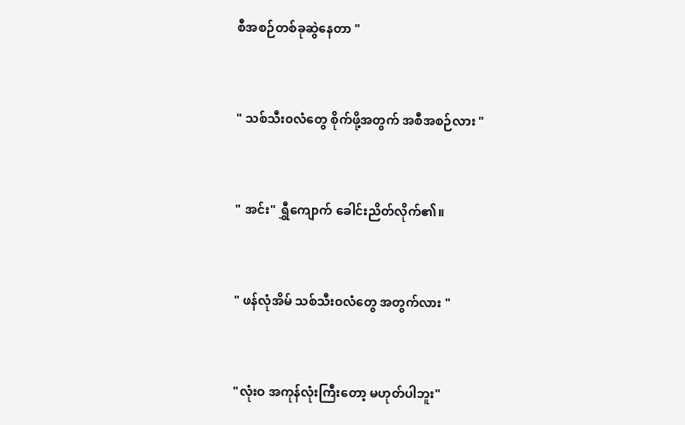စီအစဉ်တစ်ခုဆွဲနေတာ "


" သစ်သီး၀လံတွေ စိုက်ဖို့အတွက် အစီအစဉ်လား "


" အင်း" ရွှီကျောက် ခေါင်းညိတ်လိုက်၏။


" ဖန်လုံအိမ် သစ်သီး၀လံတွေ အတွက်လား "


"လုံးဝ အကုန်လုံးကြီးတော့ မဟုတ်ပါဘူး"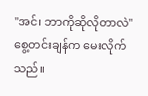"အင်၊ ဘာကိုဆိုလိုတာလဲ" စွေ့တင်းချန်က မေးလိုက်သည်။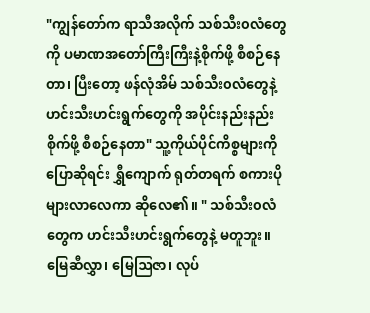"ကျွန်တော်က ရာသီအလိုက် သစ်သီး၀လံတွေကို ပမာဏအတော်ကြီးကြီးနဲ့စိုက်ဖို့ စီစဉ်နေတာ၊ ပြီးတော့ ဖန်လုံအိမ် သစ်သီး၀လံတွေနဲ့ ဟင်းသီးဟင်းရွက်တွေကို အပိုင်းနည်းနည်း စိုက်ဖို့ စီစဉ်နေတာ" သူ့ကိုယ်ပိုင်ကိစ္စများကို ပြောဆိုရင်း ရွှီကျောက် ရုတ်တရက် စကားပိုများလာလေကာ ဆိုလေ၏။ " သစ်သီး၀လံတွေက ဟင်းသီးဟင်းရွက်တွေနဲ့ မတူဘူး။ မြေဆီလွှာ၊ မြေဩဇာ၊ လုပ်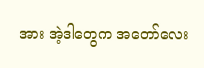အား အဲ့ဒါတွေက အတော်လေး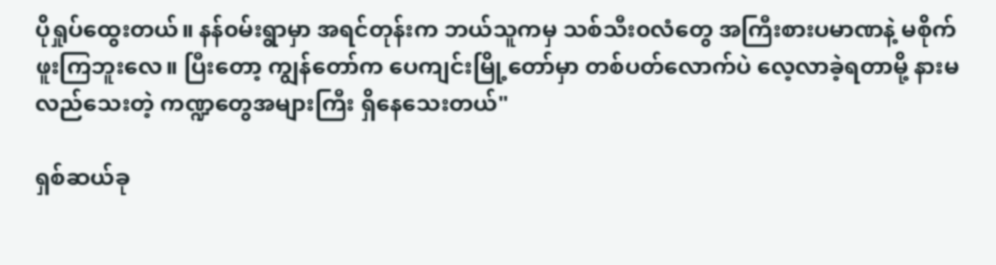ပိုရှုပ်ထွေးတယ်။ နန်၀မ်းရွာမှာ အရင်တုန်းက ဘယ်သူကမှ သစ်သီး၀လံတွေ အကြီးစားပမာဏနဲ့ မစိုက်ဖူးကြဘူးလေ။ ပြီးတော့ ကျွန်တော်က ပေကျင်းမြို့တော်မှာ တစ်ပတ်လောက်ပဲ လေ့လာခဲ့ရတာမို့ နားမလည်သေးတဲ့ ကဏ္ဍတွေအများကြီး ရှိနေသေးတယ်"

ရှစ်ဆယ်ခု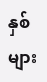နှစ်များ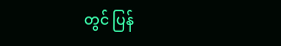တွင် ပြန်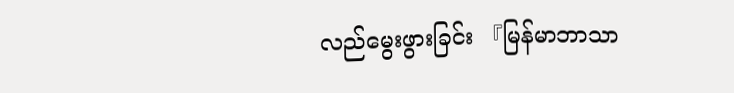လည်မွေးဖွားခြင်း 『မြန်မာဘာသာ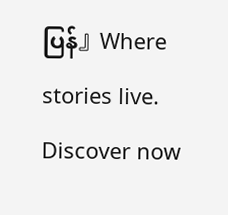ပြန်』Where stories live. Discover now